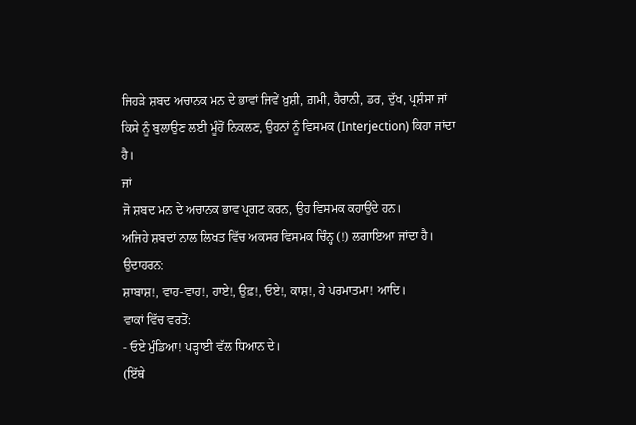ਜਿਹੜੇ ਸ਼ਬਦ ਅਚਾਨਕ ਮਨ ਦੇ ਭਾਵਾਂ ਜਿਵੇਂ ਖ਼ੁਸ਼ੀ, ਗ਼ਮੀ, ਹੈਰਾਨੀ, ਡਰ, ਦੁੱਖ, ਪ੍ਰਸ਼ੰਸਾ ਜਾਂ ਕਿਸੇ ਨੂੰ ਬੁਲਾਉਣ ਲਈ ਮੂੰਹੋਂ ਨਿਕਲਣ, ਉਹਨਾਂ ਨੂੰ ਵਿਸਮਕ (Interjection) ਕਿਹਾ ਜਾਂਦਾ ਹੈ।
ਜਾਂ
ਜੋ ਸ਼ਬਦ ਮਨ ਦੇ ਅਚਾਨਕ ਭਾਵ ਪ੍ਰਗਟ ਕਰਨ, ਉਹ ਵਿਸਮਕ ਕਹਾਉਂਦੇ ਹਨ।
ਅਜਿਹੇ ਸ਼ਬਦਾਂ ਨਾਲ ਲਿਖਤ ਵਿੱਚ ਅਕਸਰ ਵਿਸਮਕ ਚਿੰਨ੍ਹ (!) ਲਗਾਇਆ ਜਾਂਦਾ ਹੈ।
ਉਦਾਹਰਨ:
ਸ਼ਾਬਾਸ਼!, ਵਾਹ-ਵਾਹ!, ਹਾਏ!, ਉਫ਼!, ਓਏ!, ਕਾਸ਼!, ਹੇ ਪਰਮਾਤਮਾ! ਆਦਿ।
ਵਾਕਾਂ ਵਿੱਚ ਵਰਤੋਂ:
- ਓਏ ਮੁੰਡਿਆ! ਪੜ੍ਹਾਈ ਵੱਲ ਧਿਆਨ ਦੇ।
(ਇੱਥੇ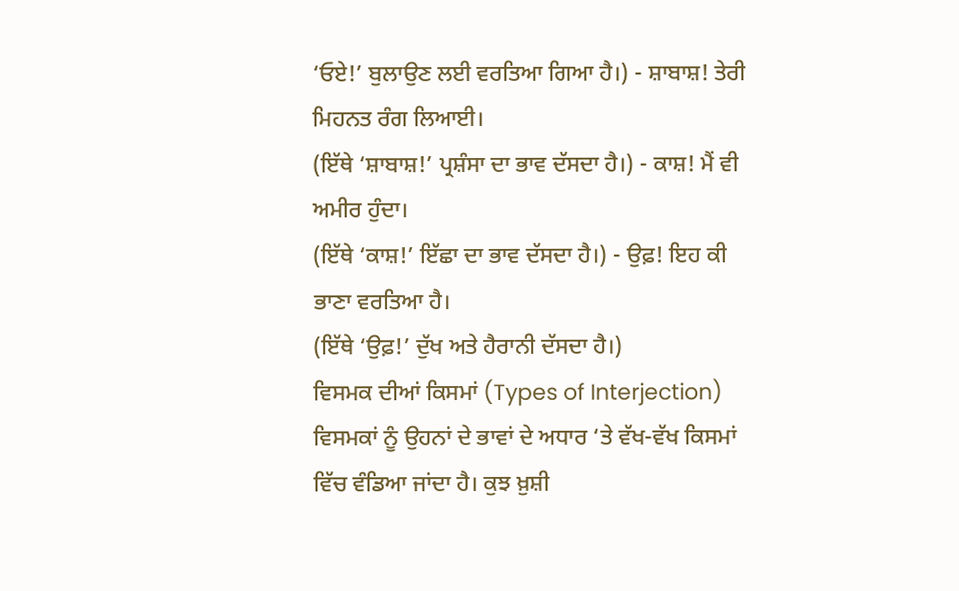‘ਓਏ!’ ਬੁਲਾਉਣ ਲਈ ਵਰਤਿਆ ਗਿਆ ਹੈ।) - ਸ਼ਾਬਾਸ਼! ਤੇਰੀ ਮਿਹਨਤ ਰੰਗ ਲਿਆਈ।
(ਇੱਥੇ ‘ਸ਼ਾਬਾਸ਼!’ ਪ੍ਰਸ਼ੰਸਾ ਦਾ ਭਾਵ ਦੱਸਦਾ ਹੈ।) - ਕਾਸ਼! ਮੈਂ ਵੀ ਅਮੀਰ ਹੁੰਦਾ।
(ਇੱਥੇ ‘ਕਾਸ਼!’ ਇੱਛਾ ਦਾ ਭਾਵ ਦੱਸਦਾ ਹੈ।) - ਉਫ਼! ਇਹ ਕੀ ਭਾਣਾ ਵਰਤਿਆ ਹੈ।
(ਇੱਥੇ ‘ਉਫ਼!’ ਦੁੱਖ ਅਤੇ ਹੈਰਾਨੀ ਦੱਸਦਾ ਹੈ।)
ਵਿਸਮਕ ਦੀਆਂ ਕਿਸਮਾਂ (Types of Interjection)
ਵਿਸਮਕਾਂ ਨੂੰ ਉਹਨਾਂ ਦੇ ਭਾਵਾਂ ਦੇ ਅਧਾਰ ‘ਤੇ ਵੱਖ-ਵੱਖ ਕਿਸਮਾਂ ਵਿੱਚ ਵੰਡਿਆ ਜਾਂਦਾ ਹੈ। ਕੁਝ ਖ਼ੁਸ਼ੀ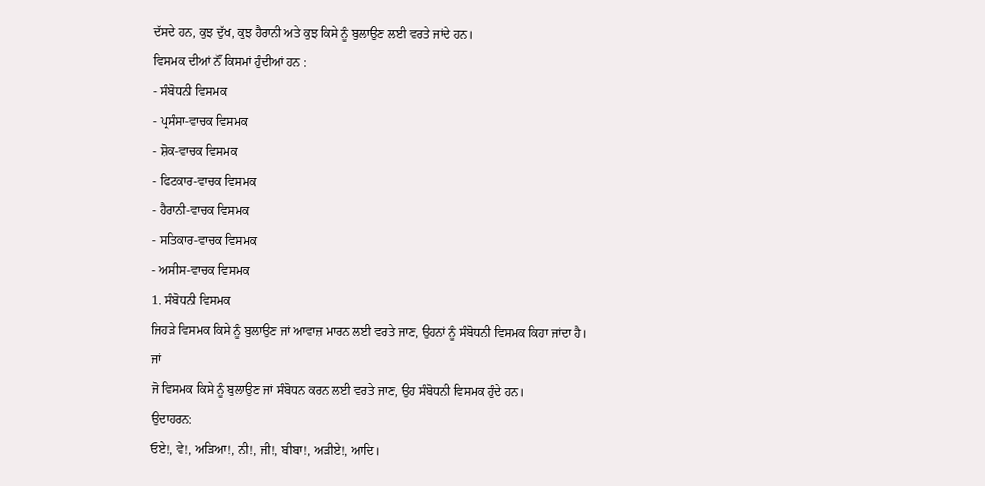ਦੱਸਦੇ ਹਨ, ਕੁਝ ਦੁੱਖ, ਕੁਝ ਹੈਰਾਨੀ ਅਤੇ ਕੁਝ ਕਿਸੇ ਨੂੰ ਬੁਲਾਉਣ ਲਈ ਵਰਤੇ ਜਾਂਦੇ ਹਨ।
ਵਿਸਮਕ ਦੀਆਂ ਨੌਂ ਕਿਸਮਾਂ ਹੁੰਦੀਆਂ ਹਨ :
- ਸੰਬੋਧਨੀ ਵਿਸਮਕ
- ਪ੍ਰਸੰਸਾ-ਵਾਚਕ ਵਿਸਮਕ
- ਸ਼ੋਕ-ਵਾਚਕ ਵਿਸਮਕ
- ਫਿਟਕਾਰ-ਵਾਚਕ ਵਿਸਮਕ
- ਹੈਰਾਨੀ-ਵਾਚਕ ਵਿਸਮਕ
- ਸਤਿਕਾਰ-ਵਾਚਕ ਵਿਸਮਕ
- ਅਸੀਸ-ਵਾਚਕ ਵਿਸਮਕ
1. ਸੰਬੋਧਨੀ ਵਿਸਮਕ
ਜਿਹੜੇ ਵਿਸਮਕ ਕਿਸੇ ਨੂੰ ਬੁਲਾਉਣ ਜਾਂ ਆਵਾਜ਼ ਮਾਰਨ ਲਈ ਵਰਤੇ ਜਾਣ, ਉਹਨਾਂ ਨੂੰ ਸੰਬੋਧਨੀ ਵਿਸਮਕ ਕਿਹਾ ਜਾਂਦਾ ਹੈ।
ਜਾਂ
ਜੋ ਵਿਸਮਕ ਕਿਸੇ ਨੂੰ ਬੁਲਾਉਣ ਜਾਂ ਸੰਬੋਧਨ ਕਰਨ ਲਈ ਵਰਤੇ ਜਾਣ, ਉਹ ਸੰਬੋਧਨੀ ਵਿਸਮਕ ਹੁੰਦੇ ਹਨ।
ਉਦਾਹਰਨ:
ਓਏ!, ਵੇ!, ਅੜਿਆ!, ਨੀ!, ਜੀ!, ਬੀਬਾ!, ਅੜੀਏ!, ਆਦਿ।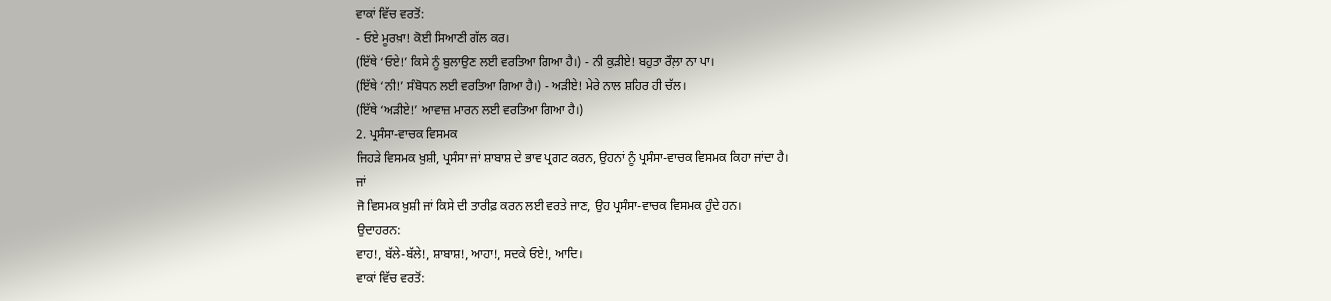ਵਾਕਾਂ ਵਿੱਚ ਵਰਤੋਂ:
- ਓਏ ਮੂਰਖ਼ਾ! ਕੋਈ ਸਿਆਣੀ ਗੱਲ ਕਰ।
(ਇੱਥੇ ‘ਓਏ!’ ਕਿਸੇ ਨੂੰ ਬੁਲਾਉਣ ਲਈ ਵਰਤਿਆ ਗਿਆ ਹੈ।) - ਨੀ ਕੁੜੀਏ! ਬਹੁਤਾ ਰੌਲ਼ਾ ਨਾ ਪਾ।
(ਇੱਥੇ ‘ਨੀ!’ ਸੰਬੋਧਨ ਲਈ ਵਰਤਿਆ ਗਿਆ ਹੈ।) - ਅੜੀਏ! ਮੇਰੇ ਨਾਲ ਸ਼ਹਿਰ ਹੀ ਚੱਲ।
(ਇੱਥੇ ‘ਅੜੀਏ!’ ਆਵਾਜ਼ ਮਾਰਨ ਲਈ ਵਰਤਿਆ ਗਿਆ ਹੈ।)
2. ਪ੍ਰਸੰਸਾ-ਵਾਚਕ ਵਿਸਮਕ
ਜਿਹੜੇ ਵਿਸਮਕ ਖ਼ੁਸ਼ੀ, ਪ੍ਰਸੰਸਾ ਜਾਂ ਸ਼ਾਬਾਸ਼ ਦੇ ਭਾਵ ਪ੍ਰਗਟ ਕਰਨ, ਉਹਨਾਂ ਨੂੰ ਪ੍ਰਸੰਸਾ-ਵਾਚਕ ਵਿਸਮਕ ਕਿਹਾ ਜਾਂਦਾ ਹੈ।
ਜਾਂ
ਜੋ ਵਿਸਮਕ ਖ਼ੁਸ਼ੀ ਜਾਂ ਕਿਸੇ ਦੀ ਤਾਰੀਫ਼ ਕਰਨ ਲਈ ਵਰਤੇ ਜਾਣ, ਉਹ ਪ੍ਰਸੰਸਾ-ਵਾਚਕ ਵਿਸਮਕ ਹੁੰਦੇ ਹਨ।
ਉਦਾਹਰਨ:
ਵਾਹ!, ਬੱਲੇ-ਬੱਲੇ!, ਸ਼ਾਬਾਸ਼!, ਆਹਾ!, ਸਦਕੇ ਓਏ!, ਆਦਿ।
ਵਾਕਾਂ ਵਿੱਚ ਵਰਤੋਂ: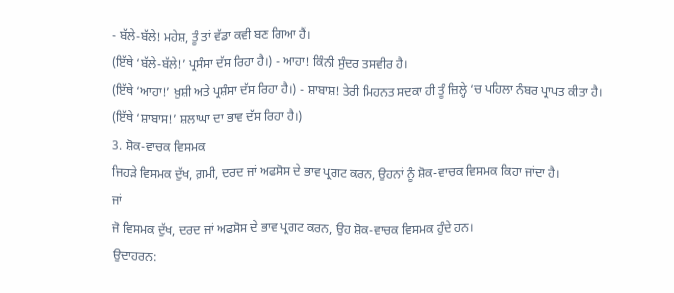- ਬੱਲੇ-ਬੱਲੇ! ਮਹੇਸ਼, ਤੂੰ ਤਾਂ ਵੱਡਾ ਕਵੀ ਬਣ ਗਿਆ ਹੈਂ।
(ਇੱਥੇ ‘ਬੱਲੇ-ਬੱਲੇ!’ ਪ੍ਰਸੰਸਾ ਦੱਸ ਰਿਹਾ ਹੈ।) - ਆਹਾ! ਕਿੰਨੀ ਸੁੰਦਰ ਤਸਵੀਰ ਹੈ।
(ਇੱਥੇ ‘ਆਹਾ!’ ਖ਼ੁਸ਼ੀ ਅਤੇ ਪ੍ਰਸ਼ੰਸਾ ਦੱਸ ਰਿਹਾ ਹੈ।) - ਸ਼ਾਬਾਸ਼! ਤੇਰੀ ਮਿਹਨਤ ਸਦਕਾ ਹੀ ਤੂੰ ਜ਼ਿਲ੍ਹੇ ‘ਚ ਪਹਿਲਾ ਨੰਬਰ ਪ੍ਰਾਪਤ ਕੀਤਾ ਹੈ।
(ਇੱਥੇ ‘ਸ਼ਾਬਾਸ!’ ਸ਼ਲਾਘਾ ਦਾ ਭਾਵ ਦੱਸ ਰਿਹਾ ਹੈ।)
3. ਸ਼ੋਕ-ਵਾਚਕ ਵਿਸਮਕ
ਜਿਹੜੇ ਵਿਸਮਕ ਦੁੱਖ, ਗ਼ਮੀ, ਦਰਦ ਜਾਂ ਅਫਸੋਸ ਦੇ ਭਾਵ ਪ੍ਰਗਟ ਕਰਨ, ਉਹਨਾਂ ਨੂੰ ਸ਼ੋਕ-ਵਾਚਕ ਵਿਸਮਕ ਕਿਹਾ ਜਾਂਦਾ ਹੈ।
ਜਾਂ
ਜੋ ਵਿਸਮਕ ਦੁੱਖ, ਦਰਦ ਜਾਂ ਅਫਸੋਸ ਦੇ ਭਾਵ ਪ੍ਰਗਟ ਕਰਨ, ਉਹ ਸ਼ੋਕ-ਵਾਚਕ ਵਿਸਮਕ ਹੁੰਦੇ ਹਨ।
ਉਦਾਹਰਨ: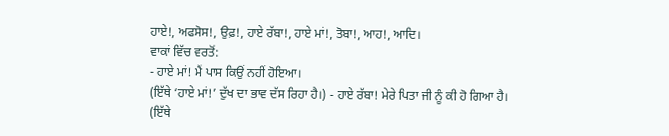ਹਾਏ!, ਅਫਸੋਸ!, ਉਫ਼!, ਹਾਏ ਰੱਬਾ!, ਹਾਏ ਮਾਂ!, ਤੋਬਾ!, ਆਹ!, ਆਦਿ।
ਵਾਕਾਂ ਵਿੱਚ ਵਰਤੋਂ:
- ਹਾਏ ਮਾਂ! ਮੈਂ ਪਾਸ ਕਿਉਂ ਨਹੀਂ ਹੋਇਆ।
(ਇੱਥੇ ‘ਹਾਏ ਮਾਂ!’ ਦੁੱਖ ਦਾ ਭਾਵ ਦੱਸ ਰਿਹਾ ਹੈ।) - ਹਾਏ ਰੱਬਾ! ਮੇਰੇ ਪਿਤਾ ਜੀ ਨੂੰ ਕੀ ਹੋ ਗਿਆ ਹੈ।
(ਇੱਥੇ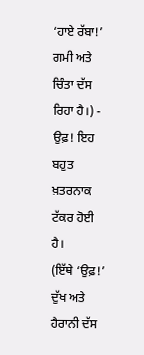‘ਹਾਏ ਰੱਬਾ!’ ਗਮੀ ਅਤੇ ਚਿੰਤਾ ਦੱਸ ਰਿਹਾ ਹੈ।) - ਉਫ਼! ਇਹ ਬਹੁਤ ਖ਼ਤਰਨਾਕ ਟੱਕਰ ਹੋਈ ਹੈ।
(ਇੱਥੇ ‘ਉਫ਼!’ ਦੁੱਖ ਅਤੇ ਹੈਰਾਨੀ ਦੱਸ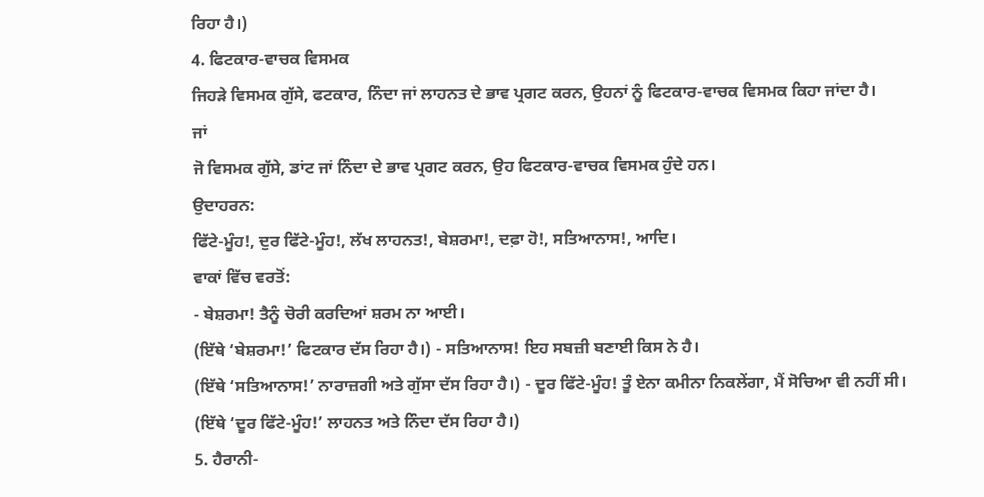ਰਿਹਾ ਹੈ।)
4. ਫਿਟਕਾਰ-ਵਾਚਕ ਵਿਸਮਕ
ਜਿਹੜੇ ਵਿਸਮਕ ਗੁੱਸੇ, ਫਟਕਾਰ, ਨਿੰਦਾ ਜਾਂ ਲਾਹਨਤ ਦੇ ਭਾਵ ਪ੍ਰਗਟ ਕਰਨ, ਉਹਨਾਂ ਨੂੰ ਫਿਟਕਾਰ-ਵਾਚਕ ਵਿਸਮਕ ਕਿਹਾ ਜਾਂਦਾ ਹੈ।
ਜਾਂ
ਜੋ ਵਿਸਮਕ ਗੁੱਸੇ, ਡਾਂਟ ਜਾਂ ਨਿੰਦਾ ਦੇ ਭਾਵ ਪ੍ਰਗਟ ਕਰਨ, ਉਹ ਫਿਟਕਾਰ-ਵਾਚਕ ਵਿਸਮਕ ਹੁੰਦੇ ਹਨ।
ਉਦਾਹਰਨ:
ਫਿੱਟੇ-ਮੂੰਹ!, ਦੁਰ ਫਿੱਟੇ-ਮੂੰਹ!, ਲੱਖ ਲਾਹਨਤ!, ਬੇਸ਼ਰਮਾ!, ਦਫ਼ਾ ਹੋ!, ਸਤਿਆਨਾਸ!, ਆਦਿ।
ਵਾਕਾਂ ਵਿੱਚ ਵਰਤੋਂ:
- ਬੇਸ਼ਰਮਾ! ਤੈਨੂੰ ਚੋਰੀ ਕਰਦਿਆਂ ਸ਼ਰਮ ਨਾ ਆਈ।
(ਇੱਥੇ ‘ਬੇਸ਼ਰਮਾ!’ ਫਿਟਕਾਰ ਦੱਸ ਰਿਹਾ ਹੈ।) - ਸਤਿਆਨਾਸ! ਇਹ ਸਬਜ਼ੀ ਬਣਾਈ ਕਿਸ ਨੇ ਹੈ।
(ਇੱਥੇ ‘ਸਤਿਆਨਾਸ!’ ਨਾਰਾਜ਼ਗੀ ਅਤੇ ਗੁੱਸਾ ਦੱਸ ਰਿਹਾ ਹੈ।) - ਦੂਰ ਫਿੱਟੇ-ਮੂੰਹ! ਤੂੰ ਏਨਾ ਕਮੀਨਾ ਨਿਕਲੇਂਗਾ, ਮੈਂ ਸੋਚਿਆ ਵੀ ਨਹੀਂ ਸੀ।
(ਇੱਥੇ ‘ਦੂਰ ਫਿੱਟੇ-ਮੂੰਹ!’ ਲਾਹਨਤ ਅਤੇ ਨਿੰਦਾ ਦੱਸ ਰਿਹਾ ਹੈ।)
5. ਹੈਰਾਨੀ-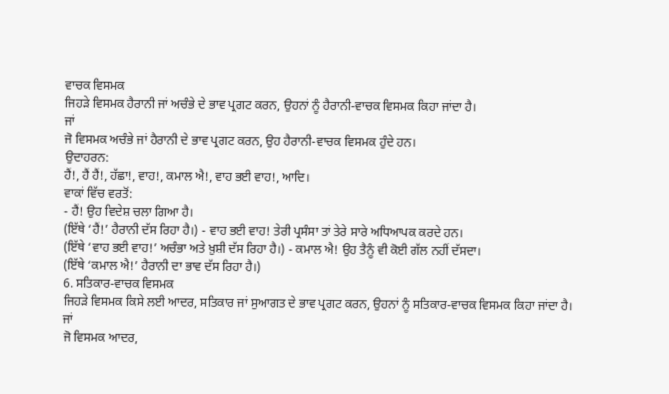ਵਾਚਕ ਵਿਸਮਕ
ਜਿਹੜੇ ਵਿਸਮਕ ਹੈਰਾਨੀ ਜਾਂ ਅਚੰਭੇ ਦੇ ਭਾਵ ਪ੍ਰਗਟ ਕਰਨ, ਉਹਨਾਂ ਨੂੰ ਹੈਰਾਨੀ-ਵਾਚਕ ਵਿਸਮਕ ਕਿਹਾ ਜਾਂਦਾ ਹੈ।
ਜਾਂ
ਜੋ ਵਿਸਮਕ ਅਚੰਭੇ ਜਾਂ ਹੈਰਾਨੀ ਦੇ ਭਾਵ ਪ੍ਰਗਟ ਕਰਨ, ਉਹ ਹੈਰਾਨੀ-ਵਾਚਕ ਵਿਸਮਕ ਹੁੰਦੇ ਹਨ।
ਉਦਾਹਰਨ:
ਹੈਂ!, ਹੈਂ ਹੈਂ!, ਹੱਛਾ!, ਵਾਹ!, ਕਮਾਲ ਐ!, ਵਾਹ ਭਈ ਵਾਹ!, ਆਦਿ।
ਵਾਕਾਂ ਵਿੱਚ ਵਰਤੋਂ:
- ਹੈਂ! ਉਹ ਵਿਦੇਸ਼ ਚਲਾ ਗਿਆ ਹੈ।
(ਇੱਥੇ ‘ਹੈਂ!’ ਹੈਰਾਨੀ ਦੱਸ ਰਿਹਾ ਹੈ।) - ਵਾਹ ਭਈ ਵਾਹ! ਤੇਰੀ ਪ੍ਰਸੰਸਾ ਤਾਂ ਤੇਰੇ ਸਾਰੇ ਅਧਿਆਪਕ ਕਰਦੇ ਹਨ।
(ਇੱਥੇ ‘ਵਾਹ ਭਈ ਵਾਹ!’ ਅਚੰਭਾ ਅਤੇ ਖ਼ੁਸ਼ੀ ਦੱਸ ਰਿਹਾ ਹੈ।) - ਕਮਾਲ ਐ! ਉਹ ਤੈਨੂੰ ਵੀ ਕੋਈ ਗੱਲ ਨਹੀਂ ਦੱਸਦਾ।
(ਇੱਥੇ ‘ਕਮਾਲ ਐ!’ ਹੈਰਾਨੀ ਦਾ ਭਾਵ ਦੱਸ ਰਿਹਾ ਹੈ।)
6. ਸਤਿਕਾਰ-ਵਾਚਕ ਵਿਸਮਕ
ਜਿਹੜੇ ਵਿਸਮਕ ਕਿਸੇ ਲਈ ਆਦਰ, ਸਤਿਕਾਰ ਜਾਂ ਸੁਆਗਤ ਦੇ ਭਾਵ ਪ੍ਰਗਟ ਕਰਨ, ਉਹਨਾਂ ਨੂੰ ਸਤਿਕਾਰ-ਵਾਚਕ ਵਿਸਮਕ ਕਿਹਾ ਜਾਂਦਾ ਹੈ।
ਜਾਂ
ਜੋ ਵਿਸਮਕ ਆਦਰ,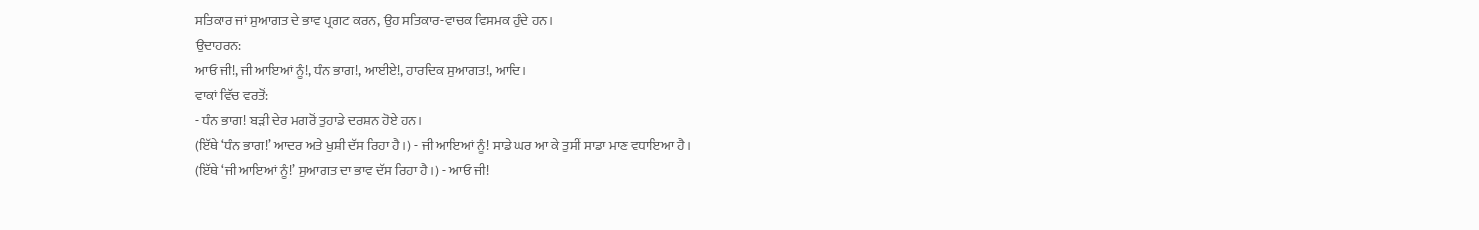ਸਤਿਕਾਰ ਜਾਂ ਸੁਆਗਤ ਦੇ ਭਾਵ ਪ੍ਰਗਟ ਕਰਨ, ਉਹ ਸਤਿਕਾਰ-ਵਾਚਕ ਵਿਸਮਕ ਹੁੰਦੇ ਹਨ।
ਉਦਾਹਰਨ:
ਆਓ ਜੀ!, ਜੀ ਆਇਆਂ ਨੂੰ!, ਧੰਨ ਭਾਗ!, ਆਈਏ!, ਹਾਰਦਿਕ ਸੁਆਗਤ!, ਆਦਿ।
ਵਾਕਾਂ ਵਿੱਚ ਵਰਤੋਂ:
- ਧੰਨ ਭਾਗ! ਬੜੀ ਦੇਰ ਮਗਰੋਂ ਤੁਹਾਡੇ ਦਰਸ਼ਨ ਹੋਏ ਹਨ।
(ਇੱਥੇ ‘ਧੰਨ ਭਾਗ!’ ਆਦਰ ਅਤੇ ਖੁਸ਼ੀ ਦੱਸ ਰਿਹਾ ਹੈ।) - ਜੀ ਆਇਆਂ ਨੂੰ! ਸਾਡੇ ਘਰ ਆ ਕੇ ਤੁਸੀਂ ਸਾਡਾ ਮਾਣ ਵਧਾਇਆ ਹੈ।
(ਇੱਥੇ ‘ਜੀ ਆਇਆਂ ਨੂੰ!’ ਸੁਆਗਤ ਦਾ ਭਾਵ ਦੱਸ ਰਿਹਾ ਹੈ।) - ਆਓ ਜੀ!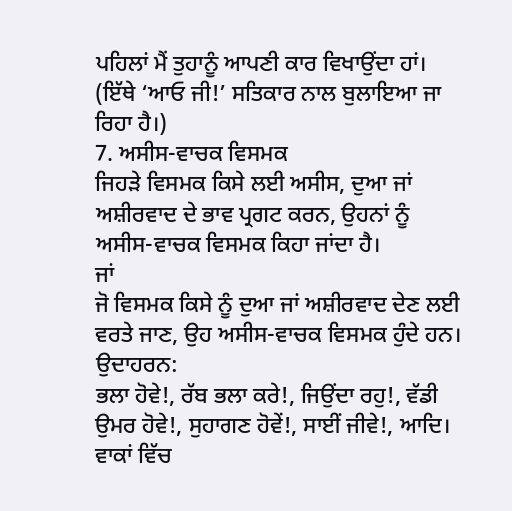ਪਹਿਲਾਂ ਮੈਂ ਤੁਹਾਨੂੰ ਆਪਣੀ ਕਾਰ ਵਿਖਾਉਂਦਾ ਹਾਂ।
(ਇੱਥੇ ‘ਆਓ ਜੀ!’ ਸਤਿਕਾਰ ਨਾਲ ਬੁਲਾਇਆ ਜਾ ਰਿਹਾ ਹੈ।)
7. ਅਸੀਸ-ਵਾਚਕ ਵਿਸਮਕ
ਜਿਹੜੇ ਵਿਸਮਕ ਕਿਸੇ ਲਈ ਅਸੀਸ, ਦੁਆ ਜਾਂ ਅਸ਼ੀਰਵਾਦ ਦੇ ਭਾਵ ਪ੍ਰਗਟ ਕਰਨ, ਉਹਨਾਂ ਨੂੰ ਅਸੀਸ-ਵਾਚਕ ਵਿਸਮਕ ਕਿਹਾ ਜਾਂਦਾ ਹੈ।
ਜਾਂ
ਜੋ ਵਿਸਮਕ ਕਿਸੇ ਨੂੰ ਦੁਆ ਜਾਂ ਅਸ਼ੀਰਵਾਦ ਦੇਣ ਲਈ ਵਰਤੇ ਜਾਣ, ਉਹ ਅਸੀਸ-ਵਾਚਕ ਵਿਸਮਕ ਹੁੰਦੇ ਹਨ।
ਉਦਾਹਰਨ:
ਭਲਾ ਹੋਵੇ!, ਰੱਬ ਭਲਾ ਕਰੇ!, ਜਿਉਂਦਾ ਰਹੁ!, ਵੱਡੀ ਉਮਰ ਹੋਵੇ!, ਸੁਹਾਗਣ ਹੋਵੇਂ!, ਸਾਈਂ ਜੀਵੇ!, ਆਦਿ।
ਵਾਕਾਂ ਵਿੱਚ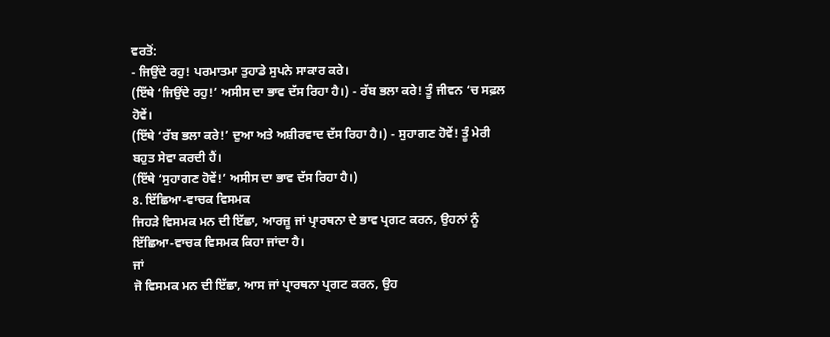ਵਰਤੋਂ:
- ਜਿਉਂਦੇ ਰਹੁ! ਪਰਮਾਤਮਾ ਤੁਹਾਡੇ ਸੁਪਨੇ ਸਾਕਾਰ ਕਰੇ।
(ਇੱਥੇ ‘ਜਿਉਂਦੇ ਰਹੁ!’ ਅਸੀਸ ਦਾ ਭਾਵ ਦੱਸ ਰਿਹਾ ਹੈ।) - ਰੱਬ ਭਲਾ ਕਰੇ! ਤੂੰ ਜੀਵਨ ‘ਚ ਸਫ਼ਲ ਹੋਵੇਂ।
(ਇੱਥੇ ‘ਰੱਬ ਭਲਾ ਕਰੇ!’ ਦੁਆ ਅਤੇ ਅਸ਼ੀਰਵਾਦ ਦੱਸ ਰਿਹਾ ਹੈ।) - ਸੁਹਾਗਣ ਹੋਵੇਂ! ਤੂੰ ਮੇਰੀ ਬਹੁਤ ਸੇਵਾ ਕਰਦੀ ਹੈਂ।
(ਇੱਥੇ ‘ਸੁਹਾਗਣ ਹੋਵੇਂ!’ ਅਸੀਸ ਦਾ ਭਾਵ ਦੱਸ ਰਿਹਾ ਹੈ।)
8. ਇੱਛਿਆ-ਵਾਚਕ ਵਿਸਮਕ
ਜਿਹੜੇ ਵਿਸਮਕ ਮਨ ਦੀ ਇੱਛਾ, ਆਰਜ਼ੂ ਜਾਂ ਪ੍ਰਾਰਥਨਾ ਦੇ ਭਾਵ ਪ੍ਰਗਟ ਕਰਨ, ਉਹਨਾਂ ਨੂੰ ਇੱਛਿਆ-ਵਾਚਕ ਵਿਸਮਕ ਕਿਹਾ ਜਾਂਦਾ ਹੈ।
ਜਾਂ
ਜੋ ਵਿਸਮਕ ਮਨ ਦੀ ਇੱਛਾ, ਆਸ ਜਾਂ ਪ੍ਰਾਰਥਨਾ ਪ੍ਰਗਟ ਕਰਨ, ਉਹ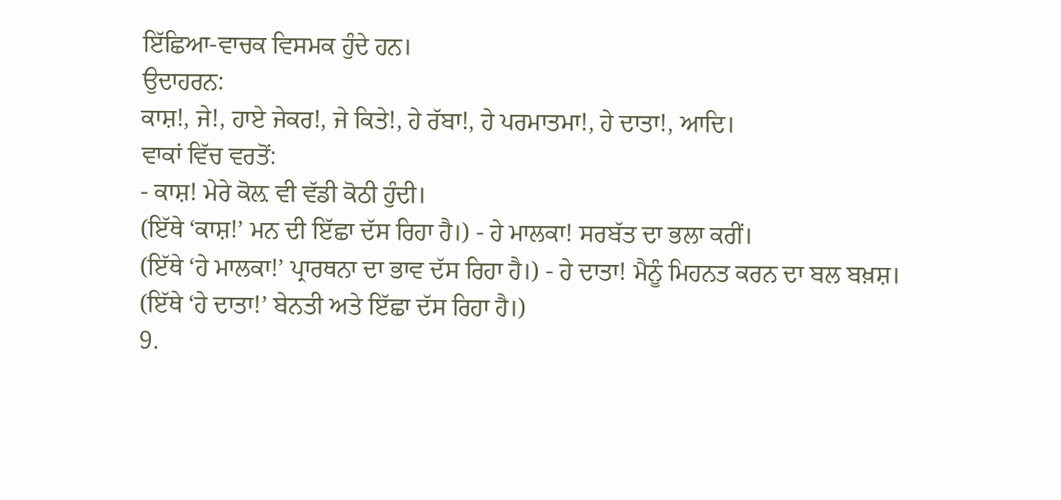ਇੱਛਿਆ-ਵਾਚਕ ਵਿਸਮਕ ਹੁੰਦੇ ਹਨ।
ਉਦਾਹਰਨ:
ਕਾਸ਼!, ਜੇ!, ਹਾਏ ਜੇਕਰ!, ਜੇ ਕਿਤੇ!, ਹੇ ਰੱਬਾ!, ਹੇ ਪਰਮਾਤਮਾ!, ਹੇ ਦਾਤਾ!, ਆਦਿ।
ਵਾਕਾਂ ਵਿੱਚ ਵਰਤੋਂ:
- ਕਾਸ਼! ਮੇਰੇ ਕੋਲ਼ ਵੀ ਵੱਡੀ ਕੋਠੀ ਹੁੰਦੀ।
(ਇੱਥੇ ‘ਕਾਸ਼!’ ਮਨ ਦੀ ਇੱਛਾ ਦੱਸ ਰਿਹਾ ਹੈ।) - ਹੇ ਮਾਲਕਾ! ਸਰਬੱਤ ਦਾ ਭਲਾ ਕਰੀਂ।
(ਇੱਥੇ ‘ਹੇ ਮਾਲਕਾ!’ ਪ੍ਰਾਰਥਨਾ ਦਾ ਭਾਵ ਦੱਸ ਰਿਹਾ ਹੈ।) - ਹੇ ਦਾਤਾ! ਮੈਨੂੰ ਮਿਹਨਤ ਕਰਨ ਦਾ ਬਲ ਬਖ਼ਸ਼।
(ਇੱਥੇ ‘ਹੇ ਦਾਤਾ!’ ਬੇਨਤੀ ਅਤੇ ਇੱਛਾ ਦੱਸ ਰਿਹਾ ਹੈ।)
9.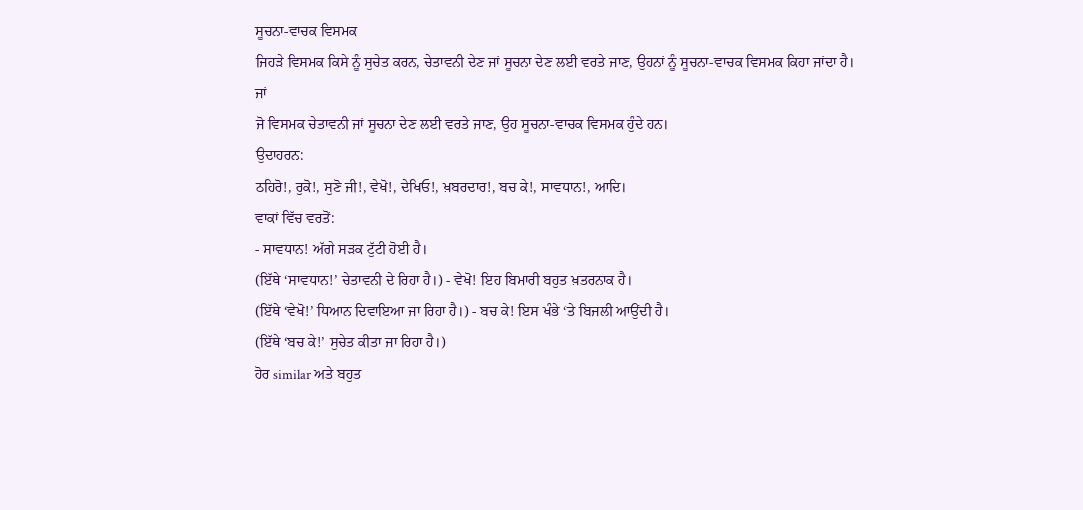ਸੂਚਨਾ-ਵਾਚਕ ਵਿਸਮਕ
ਜਿਹੜੇ ਵਿਸਮਕ ਕਿਸੇ ਨੂੰ ਸੁਚੇਤ ਕਰਨ, ਚੇਤਾਵਨੀ ਦੇਣ ਜਾਂ ਸੂਚਨਾ ਦੇਣ ਲਈ ਵਰਤੇ ਜਾਣ, ਉਹਨਾਂ ਨੂੰ ਸੂਚਨਾ-ਵਾਚਕ ਵਿਸਮਕ ਕਿਹਾ ਜਾਂਦਾ ਹੈ।
ਜਾਂ
ਜੋ ਵਿਸਮਕ ਚੇਤਾਵਨੀ ਜਾਂ ਸੂਚਨਾ ਦੇਣ ਲਈ ਵਰਤੇ ਜਾਣ, ਉਹ ਸੂਚਨਾ-ਵਾਚਕ ਵਿਸਮਕ ਹੁੰਦੇ ਹਨ।
ਉਦਾਹਰਨ:
ਠਹਿਰੋ!, ਰੁਕੋ!, ਸੁਣੋ ਜੀ!, ਵੇਖੋ!, ਦੇਖਿਓ!, ਖ਼ਬਰਦਾਰ!, ਬਚ ਕੇ!, ਸਾਵਧਾਨ!, ਆਦਿ।
ਵਾਕਾਂ ਵਿੱਚ ਵਰਤੋਂ:
- ਸਾਵਧਾਨ! ਅੱਗੇ ਸੜਕ ਟੁੱਟੀ ਹੋਈ ਹੈ।
(ਇੱਥੇ ‘ਸਾਵਧਾਨ!’ ਚੇਤਾਵਨੀ ਦੇ ਰਿਹਾ ਹੈ।) - ਵੇਖੋ! ਇਹ ਬਿਮਾਰੀ ਬਹੁਤ ਖ਼ਤਰਨਾਕ ਹੈ।
(ਇੱਥੇ ‘ਵੇਖੋ!’ ਧਿਆਨ ਦਿਵਾਇਆ ਜਾ ਰਿਹਾ ਹੈ।) - ਬਚ ਕੇ! ਇਸ ਖੰਭੇ ‘ਤੇ ਬਿਜਲੀ ਆਉਂਦੀ ਹੈ।
(ਇੱਥੇ ‘ਬਚ ਕੇ!’ ਸੁਚੇਤ ਕੀਤਾ ਜਾ ਰਿਹਾ ਹੈ।)
ਹੋਰ similar ਅਤੇ ਬਹੁਤ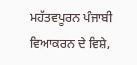ਮਹੱਤਵਪੂਰਨ ਪੰਜਾਬੀ ਵਿਆਕਰਨ ਦੇ ਵਿਸ਼ੇ,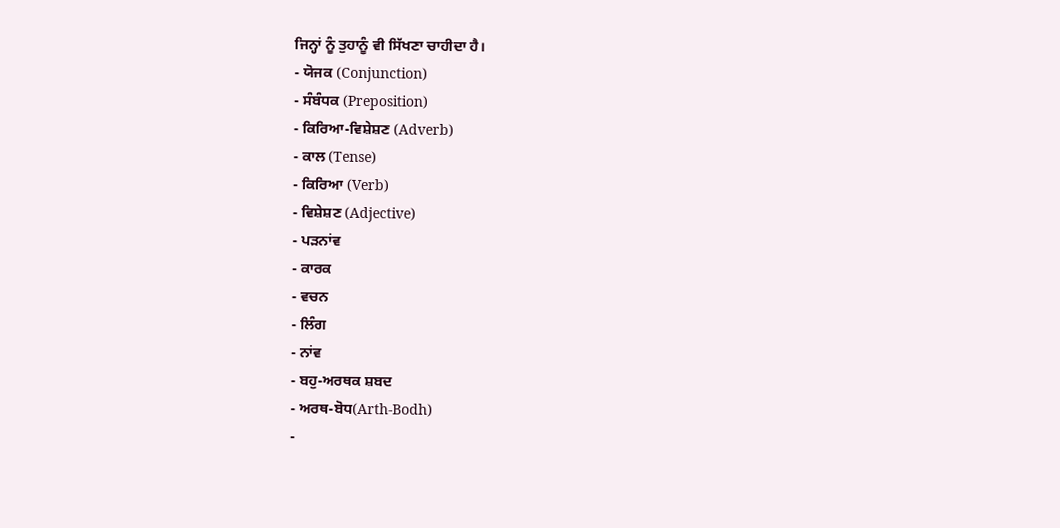ਜਿਨ੍ਹਾਂ ਨੂੰ ਤੁਹਾਨੂੰ ਵੀ ਸਿੱਖਣਾ ਚਾਹੀਦਾ ਹੈ।
- ਯੋਜਕ (Conjunction)
- ਸੰਬੰਧਕ (Preposition)
- ਕਿਰਿਆ-ਵਿਸ਼ੇਸ਼ਣ (Adverb)
- ਕਾਲ (Tense)
- ਕਿਰਿਆ (Verb)
- ਵਿਸ਼ੇਸ਼ਣ (Adjective)
- ਪੜਨਾਂਵ
- ਕਾਰਕ
- ਵਚਨ
- ਲਿੰਗ
- ਨਾਂਵ
- ਬਹੁ-ਅਰਥਕ ਸ਼ਬਦ
- ਅਰਥ-ਬੋਧ(Arth-Bodh)
-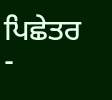ਪਿਛੇਤਰ
-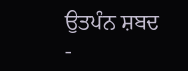ਉਤਪੰਨ ਸ਼ਬਦ
-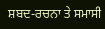ਸ਼ਬਦ-ਰਚਨਾ ਤੇ ਸਮਾਸੀ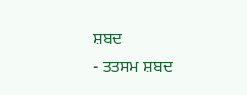ਸ਼ਬਦ
- ਤਤਸਮ ਸ਼ਬਦ